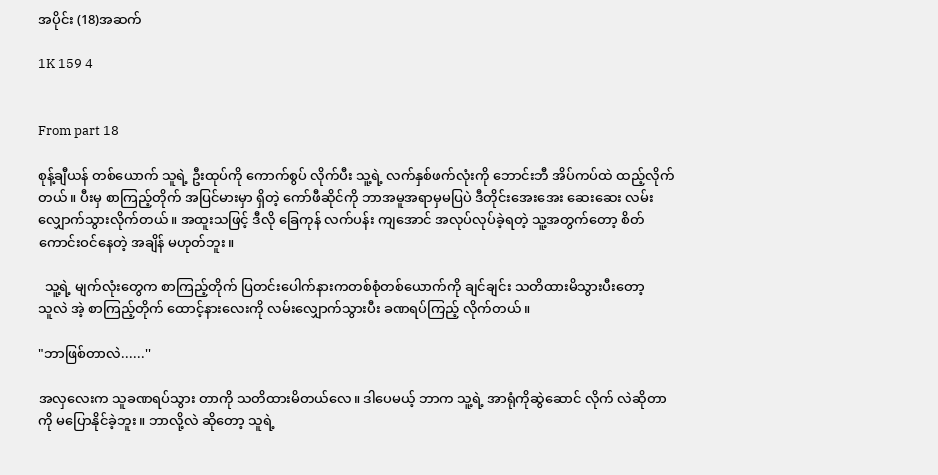အပိုင်း (18)အဆက်

1K 159 4


From part 18

စုန့်ချီယန် တစ်ယောက် သူရဲ့ ဦးထုပ်ကို ကောက်စွပ် လိုက်ပီး သူ့ရဲ့ လက်နှစ်ဖက်လုံးကို ဘောင်းဘီ အိပ်ကပ်ထဲ ထည့်လိုက်တယ်။ ပီးမှ စာကြည့်တိုက် အပြင်မားမှာ ရှိတဲ့ ကော်ဖီဆိုင်ကို ဘာအမူအရာမှမပြပဲ ဒီတိုင်းအေးအေး ဆေးဆေး လမ်းလျှောက်သွားလိုက်တယ်။ အထူးသဖြင့် ဒီလို ခြေကုန် လက်ပန်း ကျအောင် အလုပ်လုပ်ခဲ့ရတဲ့ သူ့အတွက်တော့ စိတ်ကောင်းဝင်နေတဲ့ အချိန် မဟုတ်ဘူး။

  သူ့ရဲ့ မျက်လုံးတွေက စာကြည့်တိုက် ပြတင်းပေါက်နားကတစ်စုံတစ်ယောက်ကို ချင်ချင်း သတိထားမိသွားပီးတော့
သူလဲ အဲ့ စာကြည့်တိုက် ထောင့်နားလေးကို လမ်းလျှောက်သွားပီး ခဏရပ်ကြည့် လိုက်တယ်။

"ဘာဖြစ်တာလဲ......''

အလှလေးက သူခဏရပ်သွား တာကို သတိထားမိတယ်လေ။ ဒါပေမယ့် ဘာက သူ့ရဲ့ အာရုံကိုဆွဲဆောင် လိုက် လဲဆိုတာ ကို မပြောနိုင်ခဲ့ဘူး။ ဘာလို့လဲ ဆိုတော့ သူရဲ့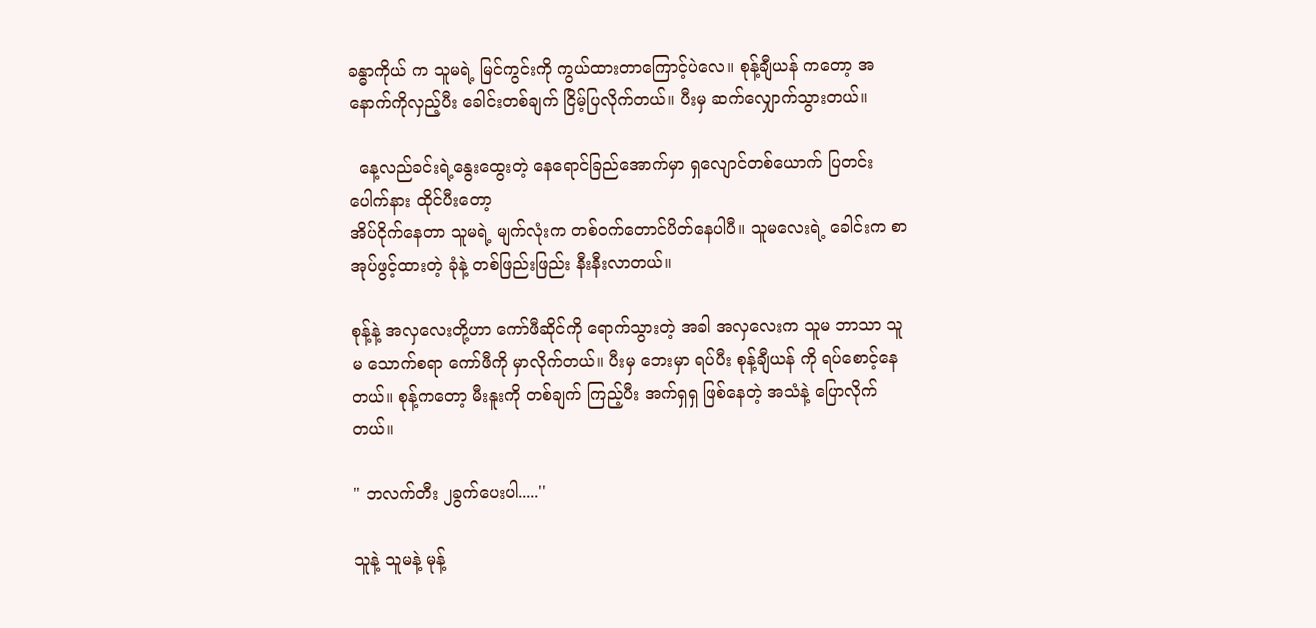ခန္ဓာကိုယ် က သူမရဲ့ မြင်ကွင်းကို ကွယ်ထားတာကြောင့်ပဲလေ။ စုန့်ချီယန် ကတော့ အနောက်ကိုလှည့်ပီး ခေါင်းတစ်ချက် ငြိမ့်ပြလိုက်တယ်။ ပီးမှ ဆက်လျှောက်သွားတယ်။

  နေ့လည်ခင်းရဲ့နွေးထွေးတဲ့ နေရောင်ခြည်အောက်မှာ ရှလျောင်တစ်ယောက် ပြတင်းပေါက်နား ထိုင်ပီးတော့
အိပ်ငိုက်နေတာ သူမရဲ့ မျက်လုံးက တစ်ဝက်တောင်ပိတ်နေပါပီ။ သူမလေးရဲ့ ခေါင်းက စာအုပ်ဖွင့်ထားတဲ့ ခုံနဲ့ တစ်ဖြည်းဖြည်း နီးနီးလာတယ်။

စုန့်နဲ့ အလှလေးတို့ဟာ ကော်ဖီဆိုင်ကို ရောက်သွားတဲ့ အခါ အလှလေးက သူမ ဘာသာ သူမ သောက်စရာ ကော်ဖီကို မှာလိုက်တယ်။ ပီးမှ ဘေးမှာ ရပ်ပီး စုန့်ချီယန် ကို ရပ်စောင့်နေတယ်။ စုန့်ကတော့ မီးနူးကို တစ်ချက် ကြည့်ပီး အက်ရှရှ ဖြစ်နေတဲ့ အသံနဲ့ ပြောလိုက်တယ်။

" ဘလက်တီး ၂ခွက်ပေးပါ.....''

သူနဲ့ သူမနဲ့ မုန့်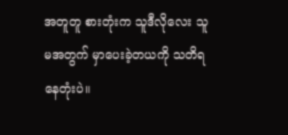အတူတူ စားတုံးက သူဒီလိုလေး သူမအတွက် မှာပေးခဲ့တယကို သတိရနေတုံးပဲ။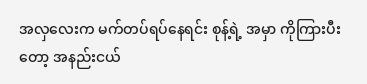အလှလေးက မက်တပ်ရပ်နေရင်း စုန့်ရဲ့ အမှာ ကိုကြားပီးတော့ အနည်းငယ်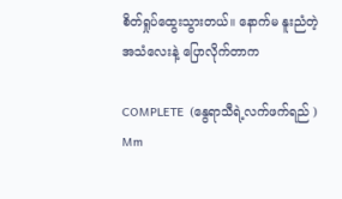စိတ်ရှုပ်ထွေးသွားတယ်။ နောက်မ နူးညံတဲ့ အသံလေးနဲ့ ပြောလိုက်တာက

COMPLETE  (နွေရာသီရဲ့လက်ဖက်ရည် )  Mm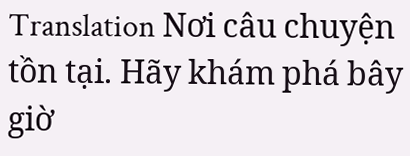Translation Nơi câu chuyện tồn tại. Hãy khám phá bây giờ